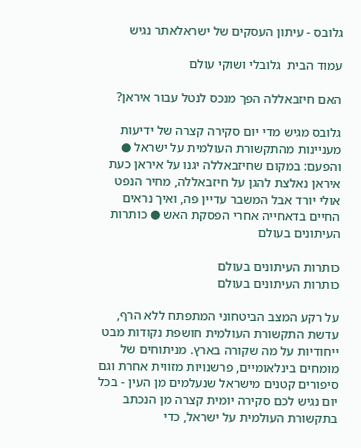גלובס - עיתון העסקים של ישראלאתר נגיש

עמוד הבית  גלובלי ושוקי עולם

האם חיזבאללה הפך מנכס לנטל עבור איראן?

גלובס מגיש מדי יום סקירה קצרה של ידיעות מעניינות מהתקשורת העולמית על ישראל ● והפעם: במקום שחיזבאללה יגנו על איראן כעת איראן נאלצת להגן על חיזבאללה, מחיר הנפט אולי יורד אבל המשבר עדיין פה, ואיך נראים החיים בדאחייה אחרי הפסקת האש ● כותרות העיתונים בעולם

כותרות העיתונים בעולם
כותרות העיתונים בעולם

על רקע המצב הביטחוני המתפתח ללא הרף, עדשת התקשורת העולמית חושפת נקודות מבט ייחודיות על מה שקורה בארץ. מניתוחים של מומחים בינלאומיים, פרשנויות מזווית אחרת וגם סיפורים קטנים מישראל שנעלמים מן העין - בכל יום נגיש לכם סקירה יומית קצרה מן הנכתב בתקשורת העולמית על ישראל, כדי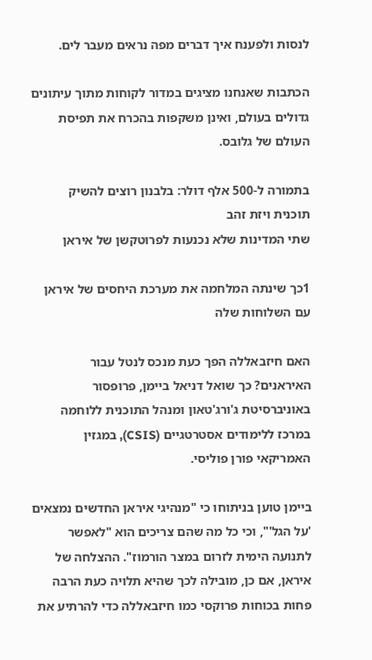לנסות ולפענח איך דברים מפה נראים מעבר לים.

הכתבות שאנחנו מציגים במדור לקוחות מתוך עיתונים גדולים בעולם, ואינן משקפות בהכרח את תפיסת העולם של גלובס.

בתמורה ל-500 אלף דולר: בלבנון רוצים להשיק תוכנית ויזת זהב
שתי המדינות שלא נכנעות לפרוטקשן של איראן

1כך שינתה המלחמה את מערכת היחסים של איראן עם השלוחות שלה

האם חיזבאללה הפך כעת מנכס לנטל עבור האיראנים? כך שואל דניאל ביימן, פרופסור באוניברסיטת ג'ורג'טאון ומנהל התוכנית ללוחמה במרכז ללימודים אסטרטגיים (CSIS), במגזין האמריקאי פורן פוליסי.

ביימן טוען בניתוחו כי "מנהיגי איראן החדשים נמצאים 'על הגל'", וכי כל מה שהם צריכים הוא "לאפשר לתנועה הימית לזרום במצר הורמוז". ההצלחה של איראן, אם כן, מובילה לכך שהיא תלויה כעת הרבה פחות בכוחות פרוקסי כמו חיזבאללה כדי להרתיע את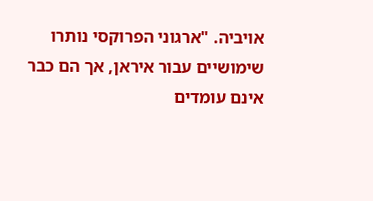אויביה. "ארגוני הפרוקסי נותרו שימושיים עבור איראן, אך הם כבר אינם עומדים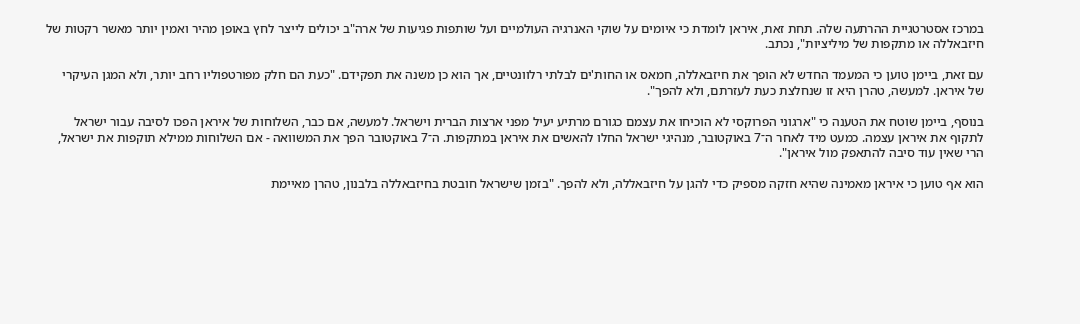במרכז אסטרטגיית ההרתעה שלה. תחת זאת, איראן לומדת כי איומים על שוקי האנרגיה העולמיים ועל שותפות פגיעות של ארה"ב יכולים לייצר לחץ באופן מהיר ואמין יותר מאשר רקטות של חיזבאללה או מתקפות של מיליציות", נכתב.

עם זאת, ביימן טוען כי המעמד החדש לא הופך את חיזבאללה, חמאס או החות'ים לבלתי רלוונטיים, אך הוא כן משנה את תפקידם. "כעת הם חלק מפורטפוליו רחב יותר, ולא המגן העיקרי של איראן. למעשה, טהרן היא זו שנחלצת כעת לעזרתם, ולא להפך".

בנוסף, ביימן שוטח את הטענה כי "ארגוני הפרוקסי לא הוכיחו את עצמם כגורם מרתיע יעיל מפני ארצות הברית וישראל. למעשה, אם כבר, השלוחות של איראן הפכו לסיבה עבור ישראל לתקוף את איראן עצמה. כמעט מיד לאחר ה־7 באוקטובר, מנהיגי ישראל החלו להאשים את איראן במתקפות. ה־7 באוקטובר הפך את המשוואה - אם השלוחות ממילא תוקפות את ישראל, הרי שאין עוד סיבה להתאפק מול איראן".

הוא אף טוען כי איראן מאמינה שהיא חזקה מספיק כדי להגן על חיזבאללה, ולא להפך. "בזמן שישראל חובטת בחיזבאללה בלבנון, טהרן מאיימת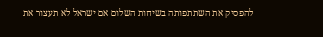להפסיק את השתתפותה בשיחות השלום אם ישראל לא תעצור את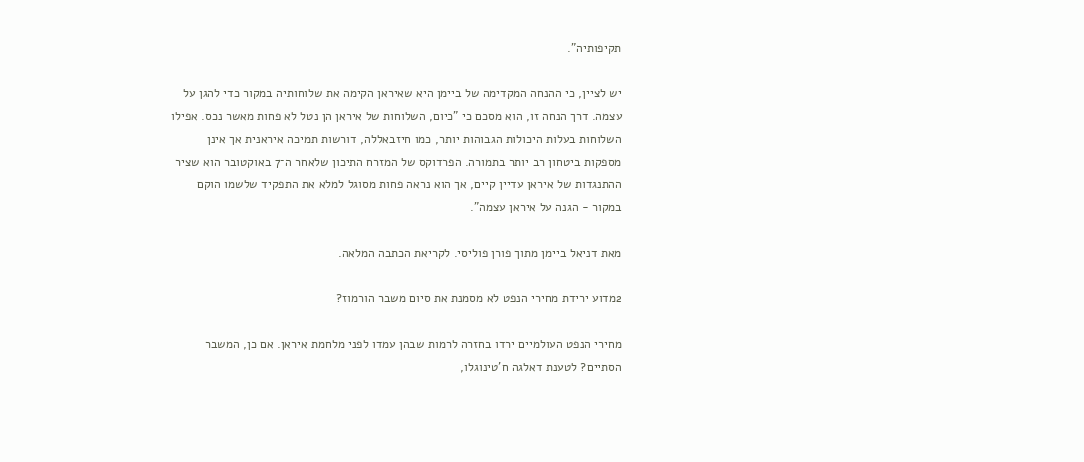תקיפותיה".

יש לציין, כי ההנחה המקדימה של ביימן היא שאיראן הקימה את שלוחותיה במקור כדי להגן על עצמה. דרך הנחה זו, הוא מסכם כי "כיום, השלוחות של איראן הן נטל לא פחות מאשר נכס. אפילו השלוחות בעלות היכולות הגבוהות יותר, כמו חיזבאללה, דורשות תמיכה איראנית אך אינן מספקות ביטחון רב יותר בתמורה. הפרדוקס של המזרח התיכון שלאחר ה־7 באוקטובר הוא שציר ההתנגדות של איראן עדיין קיים, אך הוא נראה פחות מסוגל למלא את התפקיד שלשמו הוקם במקור - הגנה על איראן עצמה".

מאת דניאל ביימן מתוך פורן פוליסי. לקריאת הכתבה המלאה.

2מדוע ירידת מחירי הנפט לא מסמנת את סיום משבר הורמוז?

מחירי הנפט העולמיים ירדו בחזרה לרמות שבהן עמדו לפני מלחמת איראן. אם כן, המשבר הסתיים? לטענת דאלגה ח'טינוגלו,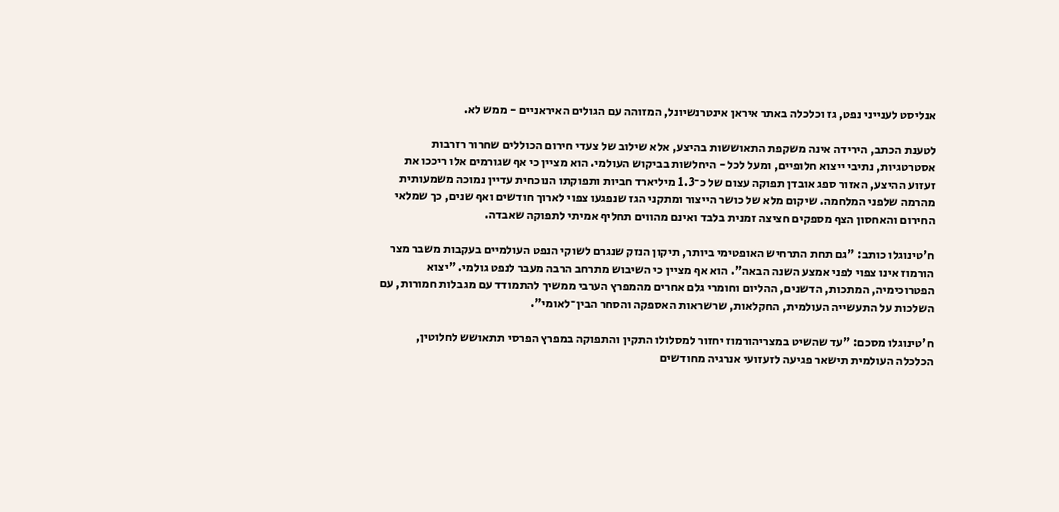אנליסט לענייני נפט, גז וכלכלה באתר איראן אינטרנשיונל, המזוהה עם הגולים האיראניים - ממש לא.

לטענת הכתב, הירידה אינה משקפת התאוששות בהיצע, אלא שילוב של צעדי חירום הכוללים שחרור רזרבות אסטרטגיות, נתיבי ייצוא חלופיים, ומעל לכל - היחלשות בביקוש העולמי. הוא מציין כי אף שגורמים אלו ריככו את זעזוע ההיצע, האזור ספג אובדן תפוקה עצום של כ־1.3 מיליארד חביות ותפוקתו הנוכחית עדיין נמוכה משמעותית מהרמה שלפני המלחמה. שיקום מלא של כושר הייצור ומתקני הגז שנפגעו צפוי לארוך חודשים ואף שנים, כך שמלאי החירום והאחסון הצף מספקים חציצה זמנית בלבד ואינם מהווים תחליף אמיתי לתפוקה שאבדה.

ח'טינוגלו כותב: "גם תחת התרחיש האופטימי ביותר, תיקון הנזק שנגרם לשוקי הנפט העולמיים בעקבות משבר מצר הורמוז אינו צפוי לפני אמצע השנה הבאה". הוא אף מציין כי השיבוש מתרחב הרבה מעבר לנפט גולמי. "יצוא הפטרוכימיה, המתכות, הדשנים, ההליום וחומרי גלם אחרים מהמפרץ הערבי ממשיך להתמודד עם מגבלות חמורות, עם השלכות על התעשייה העולמית, החקלאות, שרשראות האספקה והסחר הבין־לאומי".

ח'טינוגלו מסכם: "עד שהשיט במצריהורמוז יחזור למסלולו התקין והתפוקה במפרץ הפרסי תתאושש לחלוטין, הכלכלה העולמית תישאר פגיעה לזעזועי אנרגיה מחודשים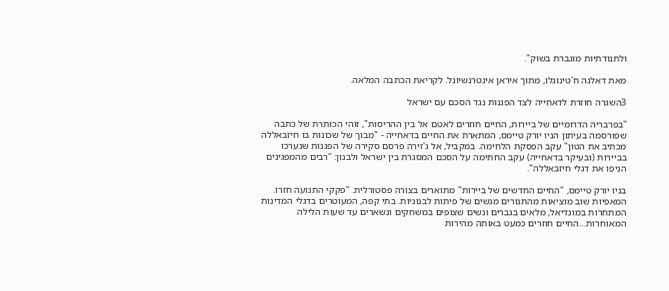ולתנודתיות מוגברת בשוק".

מאת דאלגה ח'טינוגלו, מתוך איראן אינטרנשיונל. לקריאת הכתבה המלאה.

3השגרה חוזרת לדאחייה לצד הפגנות נגד הסכם עם ישראל

"בפרבריה הדרומיים של ביירות, החיים חוזרים לאטם אל בין ההריסות", זוהי הכותרת של כתבה שפורסמה בעיתון הניו יורק טיימס, המתארת את החיים בדאחייה - "מבוך של שכונות בו חיזבאללה מכתיב את הטון" עקב הפסקת הלחימה. במקביל, אל ג'זירה פרסם סקירה של הפגנות שנערכו בביירות (ובעיקר בדאחייה) עקב החתימה על הסכם המסגרת בין ישראל ולבנון: "רבים מהמפגינים הניפו את דגלי חיזבאללה".

בניו יורק טיימס, "החיים החדשים של ביירות" מתוארים בצורה פסטורלית. "פקקי התנועה חזרו. המאפיות שוב מוציאות מהתנורים מגשים של פיתות לבנוניות. בתי קפה, המעוטרים בדגלי המדינות המתחרות במונדיאל, מלאים בגברים ונשים שצופים במשחקים ונשארים עד שעות הלילה המאוחרות…החיים חוזרים כמעט באותה מהירות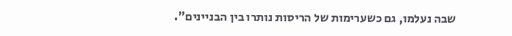שבה נעלמו, גם כשערימות של הריסות נותרו בין הבניינים".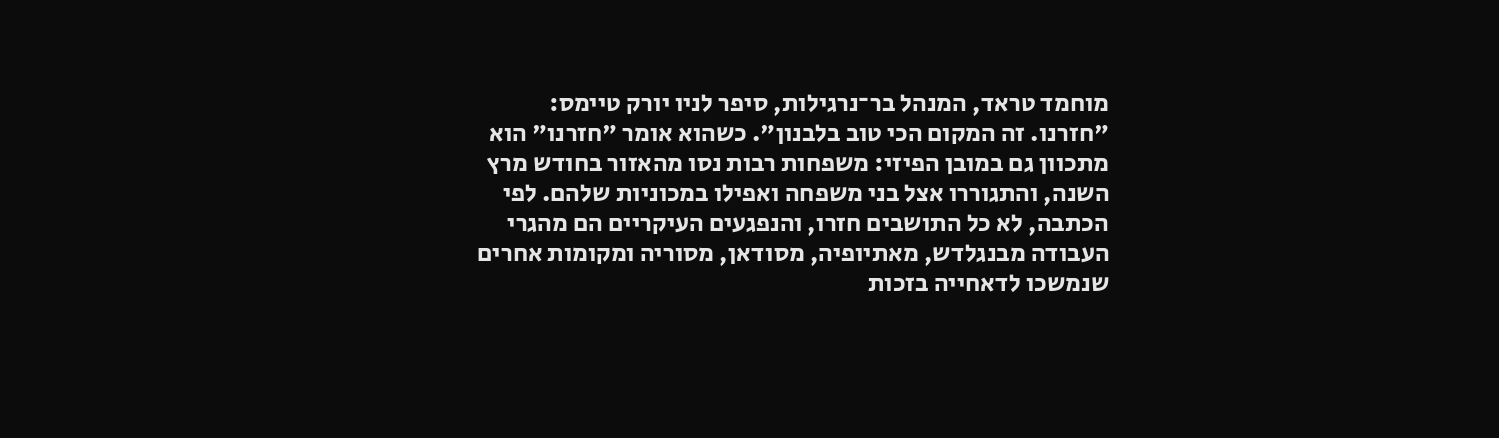מוחמד טראד, המנהל בר־נרגילות, סיפר לניו יורק טיימס: "חזרנו. זה המקום הכי טוב בלבנון". כשהוא אומר "חזרנו" הוא מתכוון גם במובן הפיזי: משפחות רבות נסו מהאזור בחודש מרץ השנה, והתגוררו אצל בני משפחה ואפילו במכוניות שלהם. לפי הכתבה, לא כל התושבים חזרו, והנפגעים העיקריים הם מהגרי העבודה מבנגלדש, מאתיופיה, מסודאן, מסוריה ומקומות אחרים שנמשכו לדאחייה בזכות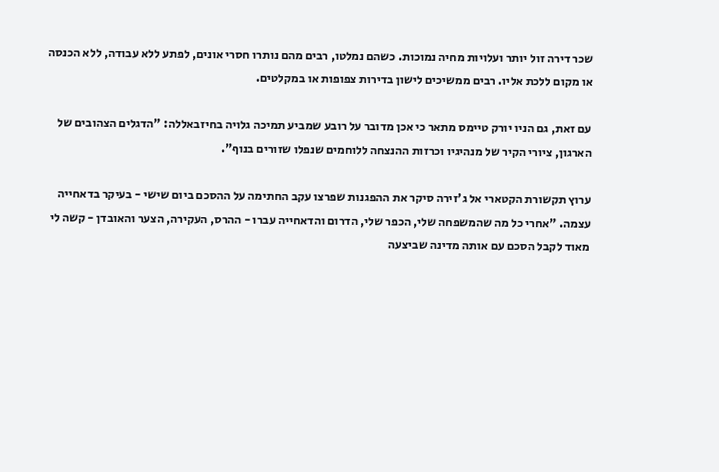שכר דירה זול יותר ועלויות מחיה נמוכות. כשהם נמלטו, רבים מהם נותרו חסרי אונים, לפתע ללא עבודה, ללא הכנסה או מקום ללכת אליו. רבים ממשיכים לישון בדירות צפופות או במקלטים.

עם זאת, גם הניו יורק טיימס מתאר כי אכן מדובר על רובע שמביע תמיכה גלויה בחיזבאללה: "הדגלים הצהובים של הארגון, ציורי הקיר של מנהיגיו וכרזות ההנצחה ללוחמים שנפלו שזורים בנוף".

ערוץ תקשורת הקטארי אל ג'זירה סיקר את ההפגנות שפרצו עקב החתימה על ההסכם ביום שישי - בעיקר בדאחייה עצמה. "אחרי כל מה שהמשפחה שלי, הכפר שלי, הדרום והדאחייה עברו - ההרס, העקירה, הצער והאובדן - קשה לי מאוד לקבל הסכם עם אותה מדינה שביצעה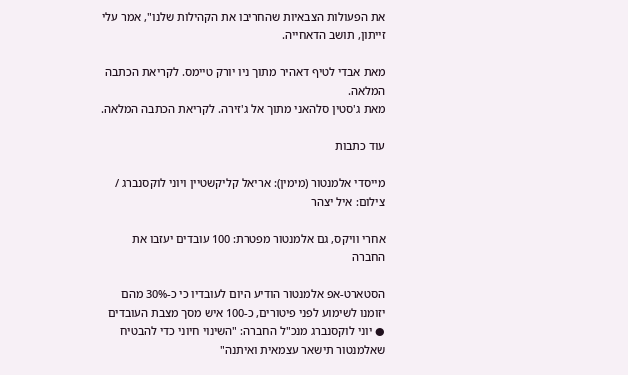את הפעולות הצבאיות שהחריבו את הקהילות שלנו", אמר עלי זייתון, תושב הדאחייה.

מאת אבדי לטיף דאהיר מתוך ניו יורק טיימס. לקריאת הכתבה המלאה.
מאת ג'סטין סלהאני מתוך אל ג'זירה. לקריאת הכתבה המלאה.

עוד כתבות

מייסדי אלמנטור (מימין): אריאל קליקשטיין ויוני לוקסנברג / צילום: איל יצהר

אחרי וויקס, גם אלמנטור מפטרת: 100 עובדים יעזבו את החברה

הסטארט-אפ אלמנטור הודיע היום לעובדיו כי כ-30% מהם יזומנו לשימוע לפני פיטורים, כ-100 איש מסך מצבת העובדים ● יוני לוקסנברג מנכ"ל החברה: "השינוי חיוני כדי להבטיח שאלמנטור תישאר עצמאית ואיתנה"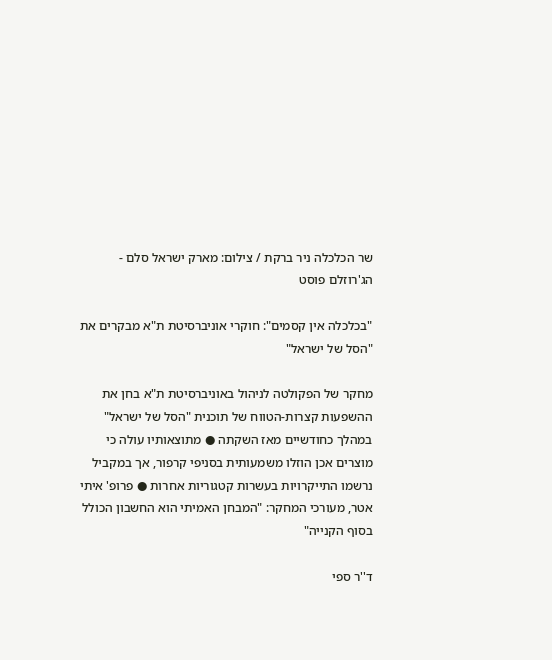שר הכלכלה ניר ברקת / צילום: מארק ישראל סלם - הג'רוזלם פוסט

"בכלכלה אין קסמים": חוקרי אוניברסיטת ת"א מבקרים את "הסל של ישראל"

מחקר של הפקולטה לניהול באוניברסיטת ת"א בחן את ההשפעות קצרות-הטווח של תוכנית "הסל של ישראל" במהלך כחודשיים מאז השקתה ● מתוצאותיו עולה כי מוצרים אכן הוזלו משמעותית בסניפי קרפור, אך במקביל נרשמו התייקרויות בעשרות קטגוריות אחרות ● פרופ' איתי אטר, מעורכי המחקר: "המבחן האמיתי הוא החשבון הכולל בסוף הקנייה"

ד''ר ספי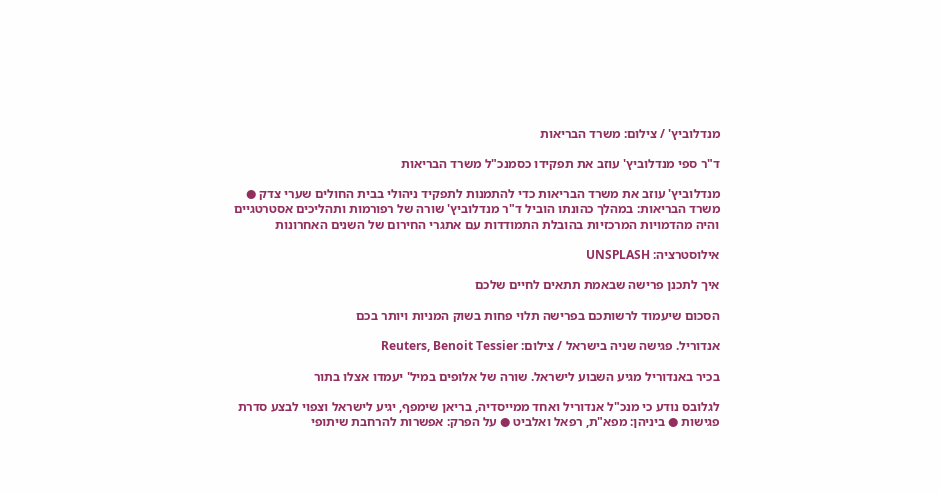מנדלוביץ' / צילום: משרד הבריאות

ד"ר ספי מנדלוביץ' עוזב את תפקידו כסמנכ"ל משרד הבריאות

מנדלוביץ' עוזב את משרד הבריאות כדי להתמנות לתפקיד ניהולי בבית החולים שערי צדק ● משרד הבריאות: במהלך כהונתו הוביל ד"ר מנדלוביץ' שורה של רפורמות ותהליכים אסטרטגיים והיה מהדמויות המרכזיות בהובלת התמודדות עם אתגרי החירום של השנים האחרונות

אילוסטרציה: UNSPLASH

איך לתכנן פרישה שבאמת תתאים לחיים שלכם

הסכום שיעמוד לרשותכם בפרישה תלוי פחות בשוק המניות ויותר בכם

אנדוריל. פגישה שניה בישראל / צילום: Reuters, Benoit Tessier

בכיר באנדוריל מגיע השבוע לישראל. שורה של אלופים במיל' יעמדו אצלו בתור

לגלובס נודע כי מנכ"ל אנדוריל ואחד ממייסדיה, בריאן שימפף, יגיע לישראל וצפוי לבצע סדרת פגישות ● ביניהן: מפא"ת, רפאל ואלביט ● על הפרק: אפשרות להרחבת שיתופי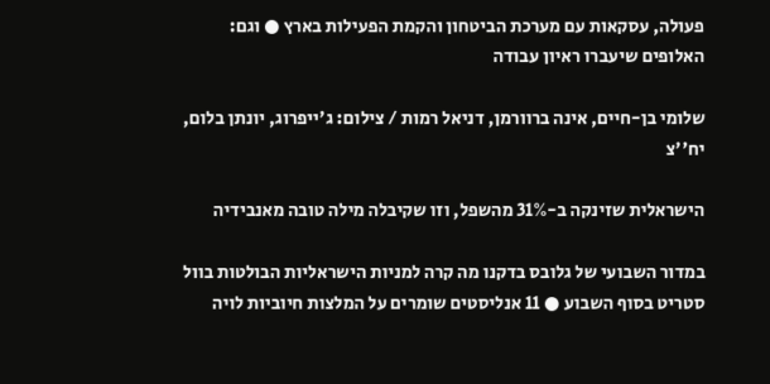פעולה, עסקאות עם מערכת הביטחון והקמת הפעילות בארץ ● וגם: האלופים שיעברו ראיון עבודה

שלומי בן-חיים, אינה ברוורמן, דניאל רמות / צילום: ג'ייפרוג, יונתן בלום, יח''צ

הישראלית שזינקה ב-31% מהשפל, וזו שקיבלה מילה טובה מאנבידיה

במדור השבועי של גלובס בדקנו מה קרה למניות הישראליות הבולטות בוול סטריט בסוף השבוע ● 11 אנליסטים שומרים על המלצות חיוביות לויה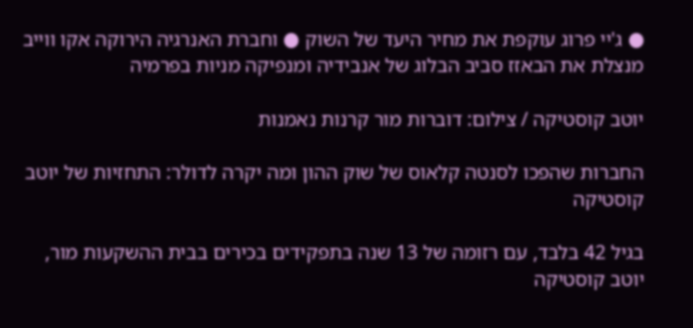● ג'יי פרוג עוקפת את מחיר היעד של השוק ● וחברת האנרגיה הירוקה אקו ווייב מנצלת את הבאזז סביב הבלוג של אנבידיה ומנפיקה מניות בפרמיה

יוטב קוסטיקה / צילום: דוברות מור קרנות נאמנות

החברות שהפכו לסנטה קלאוס של שוק ההון ומה יקרה לדולר: התחזיות של יוטב קוסטיקה

בגיל 42 בלבד, עם רזומה של 13 שנה בתפקידים בכירים בבית ההשקעות מור, יוטב קוסטיקה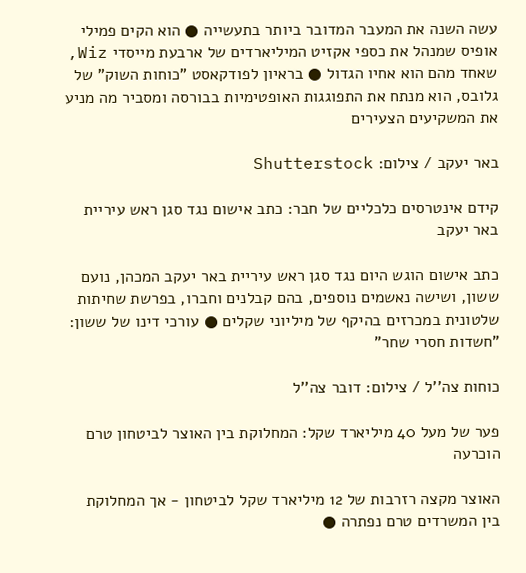עשה השנה את המעבר המדובר ביותר בתעשייה ● הוא הקים פמילי אופיס שמנהל את כספי אקזיט המיליארדים של ארבעת מייסדי Wiz, שאחד מהם הוא אחיו הגדול ● בראיון לפודקאסט "כוחות השוק" של גלובס, הוא מנתח את התפוגגות האופטימיות בבורסה ומסביר מה מניע את המשקיעים הצעירים

באר יעקב / צילום: Shutterstock

קידם אינטרסים כלכליים של חבר: כתב אישום נגד סגן ראש עיריית באר יעקב

כתב אישום הוגש היום נגד סגן ראש עיריית באר יעקב המכהן, נועם ששון, ושישה נאשמים נוספים, בהם קבלנים וחברו, בפרשת שחיתות שלטונית במכרזים בהיקף של מיליוני שקלים ● עורכי דינו של ששון: "חשדות חסרי שחר"

כוחות צה''ל / צילום: דובר צה''ל

פער של מעל 40 מיליארד שקל: המחלוקת בין האוצר לביטחון טרם הוכרעה

האוצר מקצה רזרבות של 12 מיליארד שקל לביטחון - אך המחלוקת בין המשרדים טרם נפתרה ●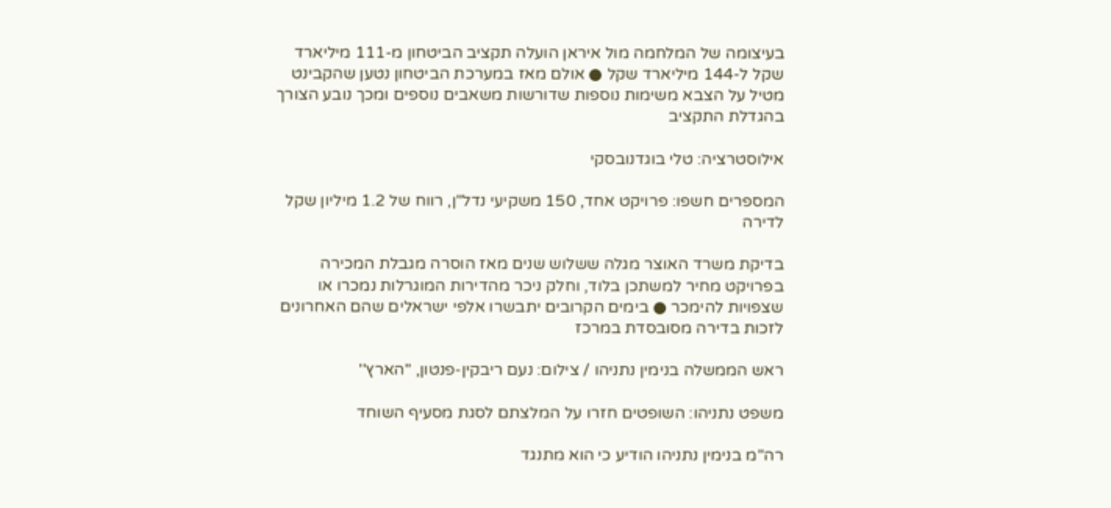בעיצומה של המלחמה מול איראן הועלה תקציב הביטחון מ-111 מיליארד שקל ל-144 מיליארד שקל ● אולם מאז במערכת הביטחון נטען שהקבינט מטיל על הצבא משימות נוספות שדורשות משאבים נוספים ומכך נובע הצורך בהגדלת התקציב

אילוסטרציה: טלי בוגדנובסקי

המספרים חשפו: פרויקט אחד, 150 משקיעי נדל"ן, רווח של 1.2 מיליון שקל לדירה

בדיקת משרד האוצר מגלה ששלוש שנים מאז הוסרה מגבלת המכירה בפרויקט מחיר למשתכן בלוד, וחלק ניכר מהדירות המוגרלות נמכרו או שצפויות להימכר ● בימים הקרובים יתבשרו אלפי ישראלים שהם האחרונים לזכות בדירה מסובסדת במרכז

ראש הממשלה בנימין נתניהו / צילום: נעם ריבקין-פנטון, ''הארץ''

משפט נתניהו: השופטים חזרו על המלצתם לסגת מסעיף השוחד

רה"מ בנימין נתניהו הודיע כי הוא מתנגד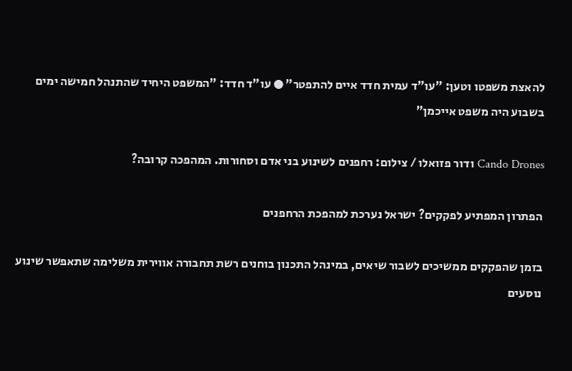להאצת משפטו וטען: "עו"ד עמית חדד איים להתפטר" ● עו"ד חדד: "המשפט היחיד שהתנהל חמישה ימים בשבוע היה משפט אייכמן"

Cando Drones ודור פזואלו / צילום: רחפנים לשינוע בני אדם וסחורות. המהפכה קרובה?

הפתרון המפתיע לפקקים? ישראל נערכת למהפכת הרחפנים

בזמן שהפקקים ממשיכים לשבור שיאים, במינהל התכנון בוחנים רשת תחבורה אווירית משלימה שתאפשר שינוע נוסעים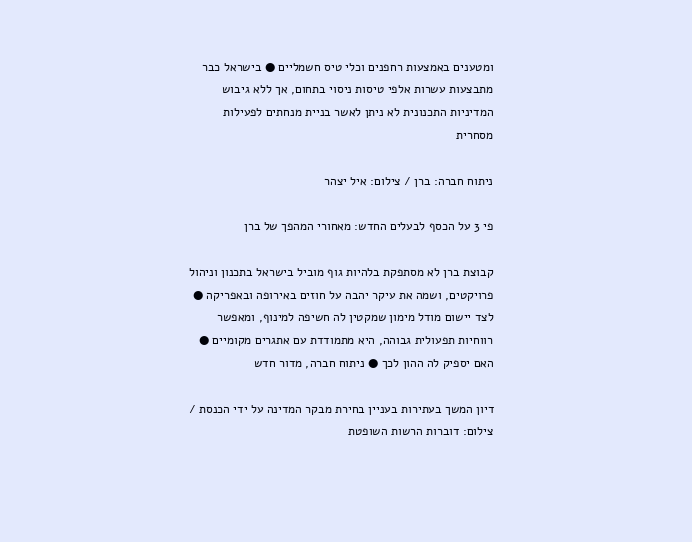ומטענים באמצעות רחפנים וכלי טיס חשמליים ● בישראל כבר מתבצעות עשרות אלפי טיסות ניסוי בתחום, אך ללא גיבוש המדיניות התכנונית לא ניתן לאשר בניית מנחתים לפעילות מסחרית

ניתוח חברה: ברן / צילום: איל יצהר

פי 3 על הכסף לבעלים החדש: מאחורי המהפך של ברן

קבוצת ברן לא מסתפקת בלהיות גוף מוביל בישראל בתכנון וניהול פרויקטים, ושמה את עיקר יהבה על חוזים באירופה ובאפריקה ● לצד יישום מודל מימון שמקטין לה חשיפה למינוף, ומאפשר רווחיות תפעולית גבוהה, היא מתמודדת עם אתגרים מקומיים ● האם יספיק לה ההון לכך ● ניתוח חברה, מדור חדש

דיון המשך בעתירות בעניין בחירת מבקר המדינה על ידי הכנסת / צילום: דוברות הרשות השופטת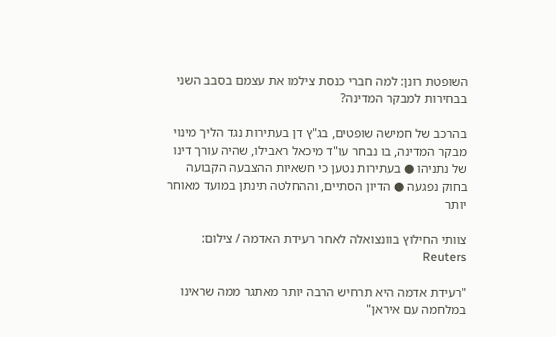השופטת רונן: למה חברי כנסת צילמו את עצמם בסבב השני בבחירות למבקר המדינה?

בהרכב של חמישה שופטים, בג"ץ דן בעתירות נגד הליך מינוי מבקר המדינה, בו נבחר עו"ד מיכאל ראבילו, שהיה עורך דינו של נתניהו ● בעתירות נטען כי חשאיות ההצבעה הקבועה בחוק נפגעה ● הדיון הסתיים, וההחלטה תינתן במועד מאוחר יותר

צוותי החילוץ בוונצואלה לאחר רעידת האדמה / צילום: Reuters

"רעידת אדמה היא תרחיש הרבה יותר מאתגר ממה שראינו במלחמה עם איראן"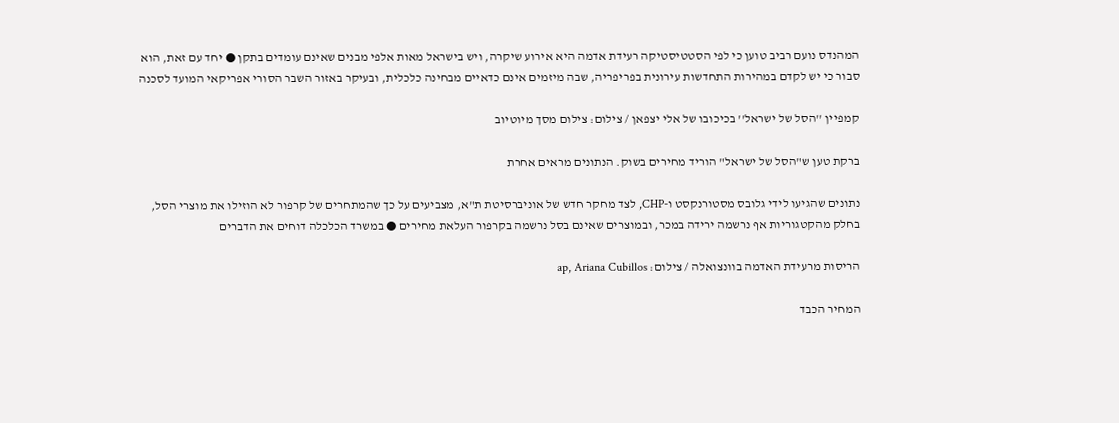המהנדס נועם רביב טוען כי לפי הסטטיסטיקה רעידת אדמה היא אירוע שיקרה, ויש בישראל מאות אלפי מבנים שאינם עומדים בתקן ● יחד עם זאת, הוא סבור כי יש לקדם במהירות התחדשות עירונית בפריפריה, שבה מיזמים אינם כדאיים מבחינה כלכלית, ובעיקר באזור השבר הסורי אפריקאי המועד לסכנה

קמפיין ''הסל של ישראל'' בכיכובו של אלי יצפאן / צילום: צילום מסך מיוטיוב

ברקת טען ש"הסל של ישראל" הוריד מחירים בשוק. הנתונים מראים אחרת

נתונים שהגיעו לידי גלובס מסטורנקסט ו-CHP, לצד מחקר חדש של אוניברסיטת ת"א, מצביעים על כך שהמתחרים של קרפור לא הוזילו את מוצרי הסל, בחלק מהקטגוריות אף נרשמה ירידה במכר, ובמוצרים שאינם בסל נרשמה בקרפור העלאת מחירים ● במשרד הכלכלה דוחים את הדברים

הריסות מרעידת האדמה בוונצואלה / צילום: ap, Ariana Cubillos

המחיר הכבד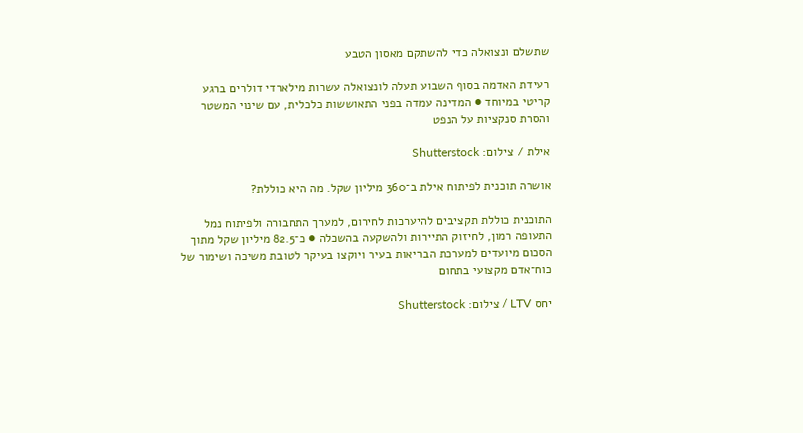שתשלם ונצואלה כדי להשתקם מאסון הטבע

רעידת האדמה בסוף השבוע תעלה לונצואלה עשרות מילארדי דולרים ברגע קריטי במיוחד ● המדינה עמדה בפני התאוששות כלכלית, עם שינוי המשטר והסרת סנקציות על הנפט

אילת / צילום: Shutterstock

אושרה תוכנית לפיתוח אילת ב־360 מיליון שקל. מה היא כוללת?

התוכנית כוללת תקציבים להיערכות לחירום, למערך התחבורה ולפיתוח נמל התעופה רמון, לחיזוק התיירות ולהשקעה בהשכלה ● כ־82.5 מיליון שקל מתוך הסכום מיועדים למערכת הבריאות בעיר ויוקצו בעיקר לטובת משיכה ושימור של כוח־אדם מקצועי בתחום

יחס LTV / צילום: Shutterstock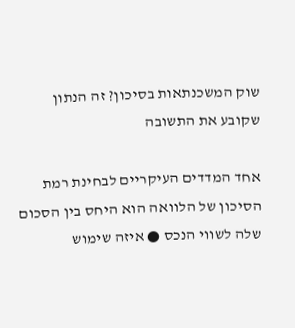שוק המשכנתאות בסיכון? זה הנתון שקובע את התשובה

אחד המדדים העיקריים לבחינת רמת הסיכון של הלוואה הוא היחס בין הסכום שלה לשווי הנכס ● איזה שימוש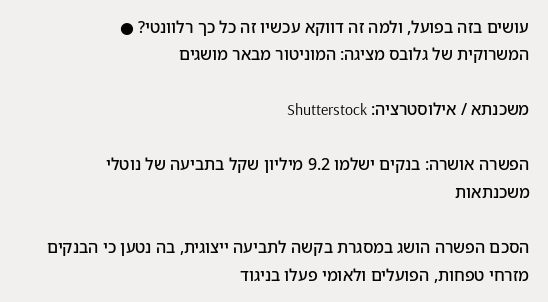עושים בזה בפועל, ולמה זה דווקא עכשיו זה כל כך רלוונטי? ● המשרוקית של גלובס מציגה: המוניטור מבאר מושגים

משכנתא / אילוסטרציה: Shutterstock

הפשרה אושרה: בנקים ישלמו 9.2 מיליון שקל בתביעה של נוטלי משכנתאות

הסכם הפשרה הושג במסגרת בקשה לתביעה ייצוגית, בה נטען כי הבנקים מזרחי טפחות, הפועלים ולאומי פעלו בניגוד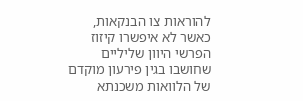להוראות צו הבנקאות, כאשר לא איפשרו קיזוז הפרשי היוון שליליים שחושבו בגין פירעון מוקדם של הלוואות משכנתא